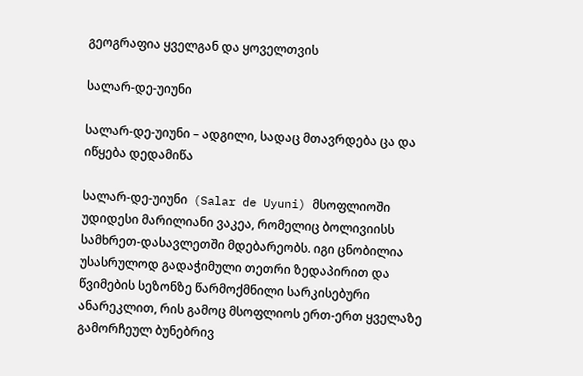გეოგრაფია ყველგან და ყოველთვის

სალარ-დე-უიუნი

სალარ-დე-უიუნი – ადგილი, სადაც მთავრდება ცა და იწყება დედამიწა

სალარ-დე-უიუნი  (Salar de Uyuni) მსოფლიოში უდიდესი მარილიანი ვაკეა, რომელიც ბოლივიისს სამხრეთ-დასავლეთში მდებარეობს. იგი ცნობილია უსასრულოდ გადაჭიმული თეთრი ზედაპირით და წვიმების სეზონზე წარმოქმნილი სარკისებური ანარეკლით, რის გამოც მსოფლიოს ერთ-ერთ ყველაზე გამორჩეულ ბუნებრივ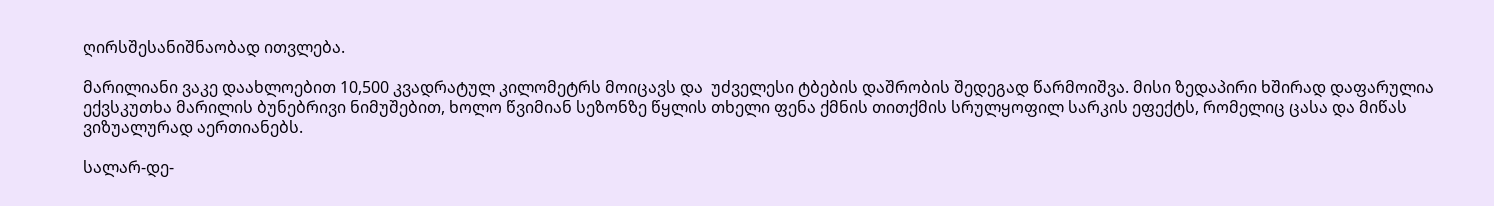ღირსშესანიშნაობად ითვლება.

მარილიანი ვაკე დაახლოებით 10,500 კვადრატულ კილომეტრს მოიცავს და  უძველესი ტბების დაშრობის შედეგად წარმოიშვა. მისი ზედაპირი ხშირად დაფარულია ექვსკუთხა მარილის ბუნებრივი ნიმუშებით, ხოლო წვიმიან სეზონზე წყლის თხელი ფენა ქმნის თითქმის სრულყოფილ სარკის ეფექტს, რომელიც ცასა და მიწას ვიზუალურად აერთიანებს.

სალარ-დე-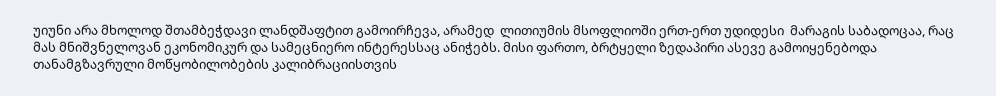უიუნი არა მხოლოდ შთამბეჭდავი ლანდშაფტით გამოირჩევა, არამედ  ლითიუმის მსოფლიოში ერთ-ერთ უდიდესი  მარაგის საბადოცაა, რაც მას მნიშვნელოვან ეკონომიკურ და სამეცნიერო ინტერესსაც ანიჭებს. მისი ფართო, ბრტყელი ზედაპირი ასევე გამოიყენებოდა თანამგზავრული მოწყობილობების კალიბრაციისთვის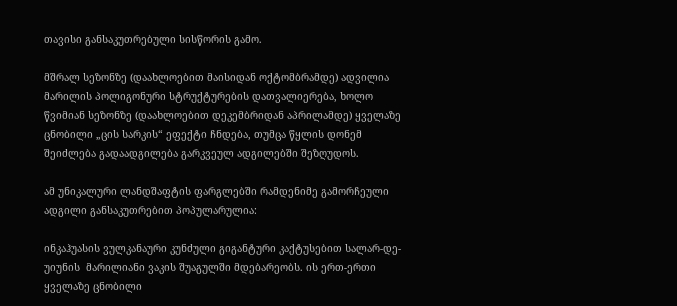თავისი განსაკუთრებული სისწორის გამო.

მშრალ სეზონზე (დაახლოებით მაისიდან ოქტომბრამდე) ადვილია მარილის პოლიგონური სტრუქტურების დათვალიერება, ხოლო წვიმიან სეზონზე (დაახლოებით დეკემბრიდან აპრილამდე) ყველაზე ცნობილი „ცის სარკის“ ეფექტი ჩნდება, თუმცა წყლის დონემ შეიძლება გადაადგილება გარკვეულ ადგილებში შეზღუდოს.

ამ უნიკალური ლანდშაფტის ფარგლებში რამდენიმე გამორჩეული ადგილი განსაკუთრებით პოპულარულია:

ინკაჰუასის ვულკანაური კუნძული გიგანტური კაქტუსებით სალარ-დე-უიუნის  მარილიანი ვაკის შუაგულში მდებარეობს. ის ერთ-ერთი ყველაზე ცნობილი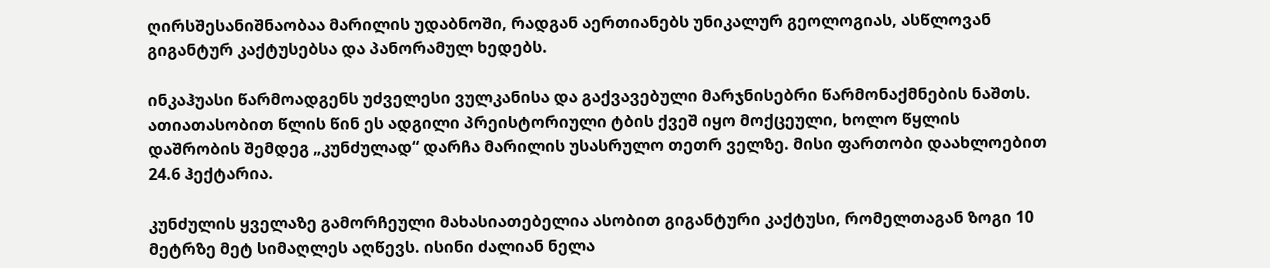ღირსშესანიშნაობაა მარილის უდაბნოში, რადგან აერთიანებს უნიკალურ გეოლოგიას, ასწლოვან გიგანტურ კაქტუსებსა და პანორამულ ხედებს.

ინკაჰუასი წარმოადგენს უძველესი ვულკანისა და გაქვავებული მარჯნისებრი წარმონაქმნების ნაშთს. ათიათასობით წლის წინ ეს ადგილი პრეისტორიული ტბის ქვეშ იყო მოქცეული, ხოლო წყლის დაშრობის შემდეგ „კუნძულად“ დარჩა მარილის უსასრულო თეთრ ველზე. მისი ფართობი დაახლოებით 24.6 ჰექტარია.

კუნძულის ყველაზე გამორჩეული მახასიათებელია ასობით გიგანტური კაქტუსი, რომელთაგან ზოგი 10 მეტრზე მეტ სიმაღლეს აღწევს. ისინი ძალიან ნელა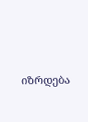იზრდება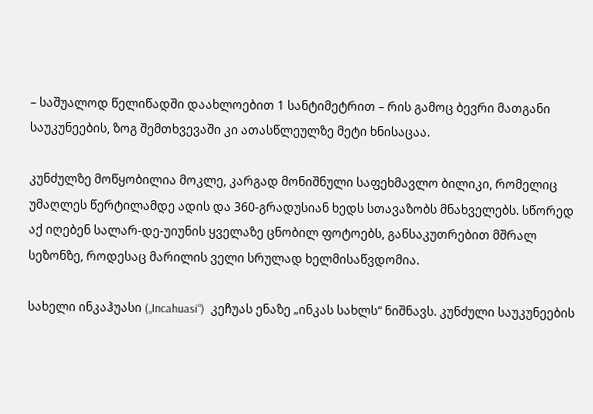– საშუალოდ წელიწადში დაახლოებით 1 სანტიმეტრით – რის გამოც ბევრი მათგანი საუკუნეების, ზოგ შემთხვევაში კი ათასწლეულზე მეტი ხნისაცაა.

კუნძულზე მოწყობილია მოკლე, კარგად მონიშნული საფეხმავლო ბილიკი, რომელიც უმაღლეს წერტილამდე ადის და 360-გრადუსიან ხედს სთავაზობს მნახველებს. სწორედ აქ იღებენ სალარ-დე-უიუნის ყველაზე ცნობილ ფოტოებს, განსაკუთრებით მშრალ სეზონზე, როდესაც მარილის ველი სრულად ხელმისაწვდომია.

სახელი ინკაჰუასი („Incahuasi“)  კეჩუას ენაზე „ინკას სახლს“ ნიშნავს. კუნძული საუკუნეების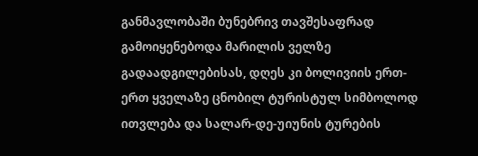განმავლობაში ბუნებრივ თავშესაფრად გამოიყენებოდა მარილის ველზე გადაადგილებისას, დღეს კი ბოლივიის ერთ-ერთ ყველაზე ცნობილ ტურისტულ სიმბოლოდ ითვლება და სალარ-დე-უიუნის ტურების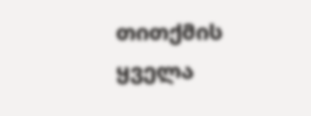თითქმის ყველა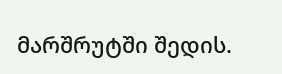მარშრუტში შედის.